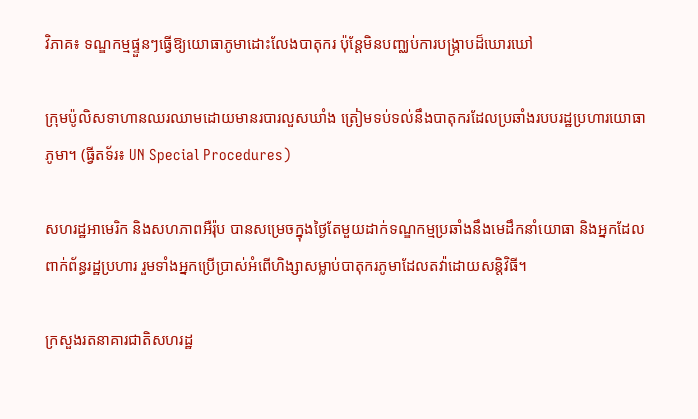វិភាគ៖ ទណ្ឌកម្មផ្ទួនៗធ្វើឱ្យយោធាភូមាដោះលែងបាតុករ ប៉ុន្តែមិនបញ្ឈប់ការបង្រ្កាបដ៏ឃោរឃៅ

ក្រុមប៉ូលិសទាហានឈរឈាមដោយមានរបារលួសឃាំង ត្រៀមទប់ទល់នឹងបាតុករដែលប្រឆាំងរបបរដ្ឋប្រហារយោធាភូមា។ (ធ្វីតទ័រ៖ UN Special Procedures)

សហរដ្ឋអាមេរិក និងសហភាពអឺរ៉ុប បានសម្រេចក្នុងថ្ងៃតែមួយដាក់ទណ្ឌកម្មប្រឆាំងនឹងមេដឹកនាំយោធា និងអ្នកដែលពាក់ព័ន្ធរដ្ឋប្រហារ រួមទាំងអ្នកប្រើប្រាស់អំពើហិង្សាសម្លាប់បាតុករភូមាដែលតវ៉ាដោយសន្តិវិធី។

ក្រសួងរតនាគារជាតិសហរដ្ឋ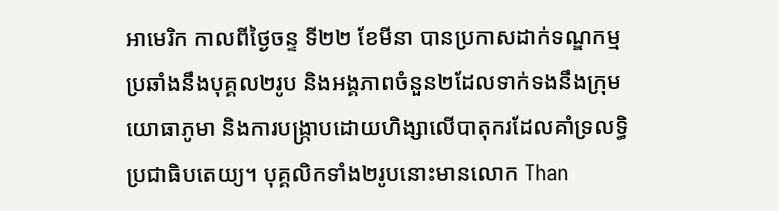អាមេរិក កាលពីថ្ងៃចន្ទ ទី២២ ខែមីនា បានប្រកាសដាក់ទណ្ឌកម្មប្រឆាំងនឹងបុគ្គល២រូប និងអង្គភាពចំនួន២ដែលទាក់ទងនឹងក្រុមយោធាភូមា និងការបង្រ្កាបដោយហិង្សាលើបាតុករដែលគាំទ្រលទ្ធិប្រជាធិបតេយ្យ។ បុគ្គលិកទាំង២រូបនោះមានលោក Than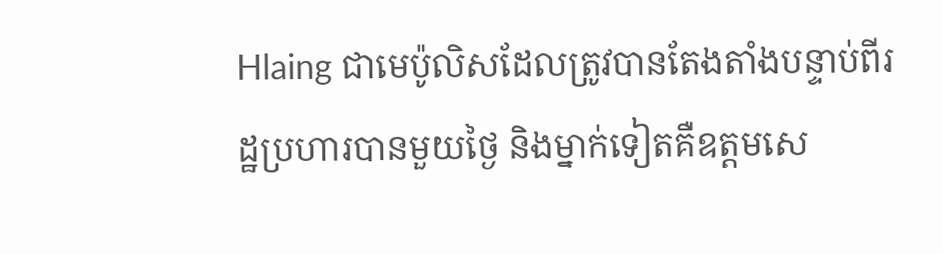Hlaing ជាមេប៉ូលិសដែលត្រូវបានតែងតាំងបន្ទាប់ពីរដ្ឋប្រហារបានមួយថ្ងៃ និងម្នាក់ទៀតគឺឧត្តមសេ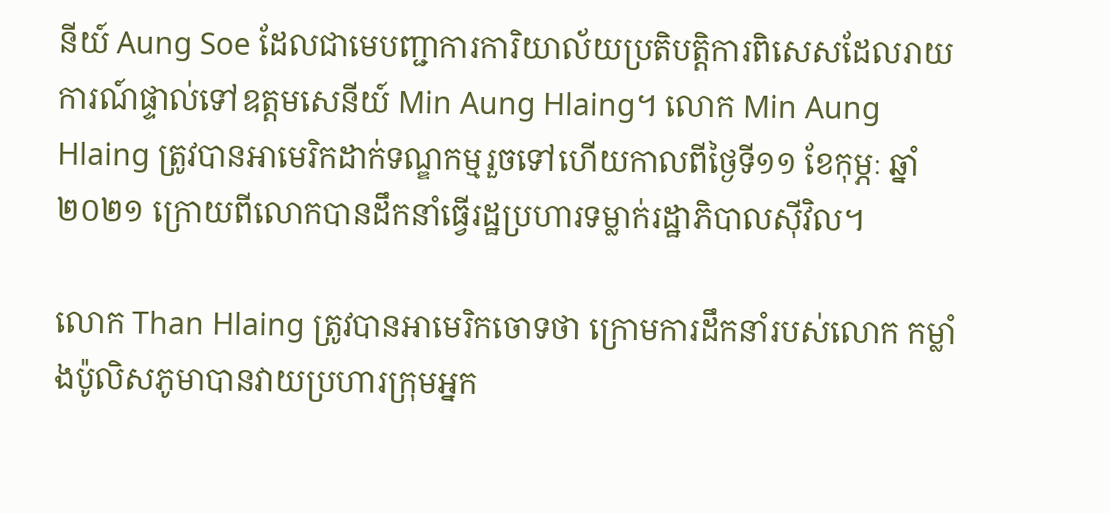នីយ៍ Aung Soe ដែលជាមេបញ្ជាការការិយាល័យប្រតិបត្តិការពិសេសដែលរាយការណ៍ផ្ទាល់ទៅឧត្តមសេនីយ៍ Min Aung Hlaing។ លោក Min Aung Hlaing ត្រូវបានអាមេរិកដាក់ទណ្ឌកម្មរួចទៅហើយកាលពីថ្ងៃទី១១ ខែកុម្ភៈ ឆ្នាំ២០២១ ក្រោយពីលោកបានដឹកនាំធ្វើរដ្ឋប្រហារទម្លាក់រដ្ឋាភិបាលស៊ីវិល។

លោក Than Hlaing ត្រូវបានអាមេរិកចោទថា ក្រោមការដឹកនាំរបស់លោក កម្លាំងប៉ូលិសភូមាបានវាយប្រហារក្រុមអ្នក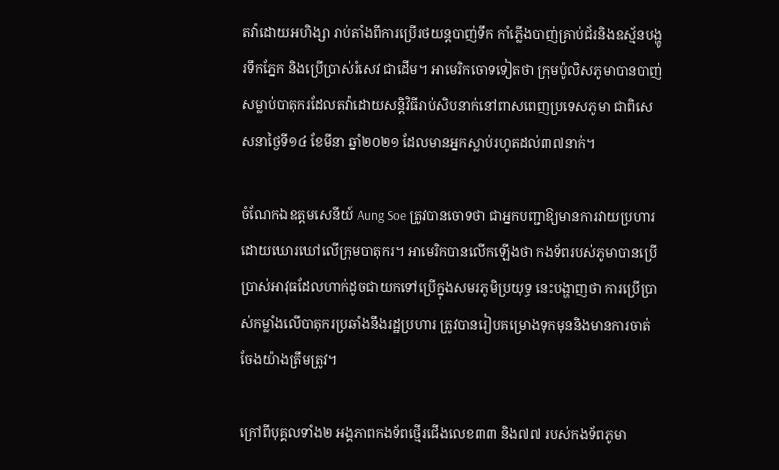តវ៉ាដោយអហិង្សា រាប់តាំងពីការប្រើរថយន្តបាញ់ទឹក កាំភ្លើងបាញ់គ្រាប់ជ័រនិងឧស្ម័នបង្ហូរទឹកភ្នែក និងប្រើប្រាស់រំសេវ ជាដើម។ អាមេរិកចោទទៀតថា ក្រុមប៉ូលិសភូមាបានបាញ់សម្លាប់បាតុករដែលតវ៉ាដោយសន្តិវិធីរាប់សិបនាក់នៅពាសពេញប្រទេសភូមា ជាពិសេសនាថ្ងៃទី១៤ ខែមីនា ឆ្នាំ២០២១ ដែលមានអ្នកស្លាប់រហូតដល់៣៧នាក់។

ចំណែកឯឧត្តមសេនីយ៍ Aung Soe ត្រូវបានចោទថា ជាអ្នកបញ្ជាឱ្យមានការវាយប្រហារដោយឃោរឃៅលើក្រុមបាតុករ។ អាមេរិកបានលើកឡើងថា កងទ័ពរបស់ភូមាបានប្រើប្រាស់អាវុធដែលហាក់ដូចជាយកទៅប្រើក្នុងសមរភូមិប្រយុទ្ធ នេះបង្ហាញថា ការប្រើប្រាស់កម្លាំងលើបាតុករប្រឆាំងនឹងរដ្ឋប្រហារ ត្រូវបានរៀបគម្រោងទុកមុននិងមានការចាត់ចែងយ៉ាងត្រឹមត្រូវ។

ក្រៅពីបុគ្គលទាំង២ អង្គភាពកងទ័ពថ្មើរជើងលេខ៣៣ និង៧៧ របស់កងទ័ពភូមា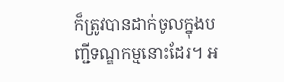ក៏ត្រូវបានដាក់ចូលក្នុងបញ្ជីទណ្ឌកម្មនោះដែរ។ អ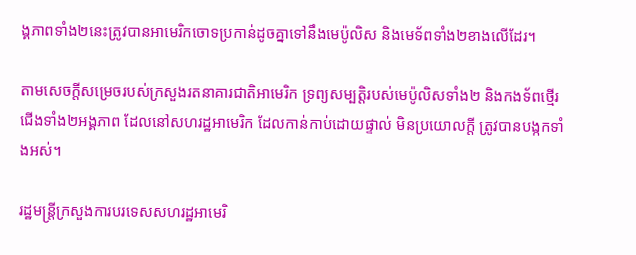ង្គភាពទាំង២នេះត្រូវបានអាមេរិកចោទប្រកាន់ដូចគ្នាទៅនឹងមេប៉ូលិស និងមេទ័ពទាំង២ខាងលើដែរ។

តាមសេចក្តីសម្រេចរបស់ក្រសួងរតនាគារជាតិអាមេរិក ទ្រព្យសម្បត្តិរបស់មេប៉ូលិសទាំង២ និងកងទ័ពថ្មើរជើងទាំង២អង្គភាព ដែលនៅសហរដ្ឋអាមេរិក ដែលកាន់កាប់ដោយផ្ទាល់ មិនប្រយោលក្តី ត្រូវបានបង្កកទាំងអស់។

រដ្ឋមន្រ្តីក្រសួងការបរទេសសហរដ្ឋអាមេរិ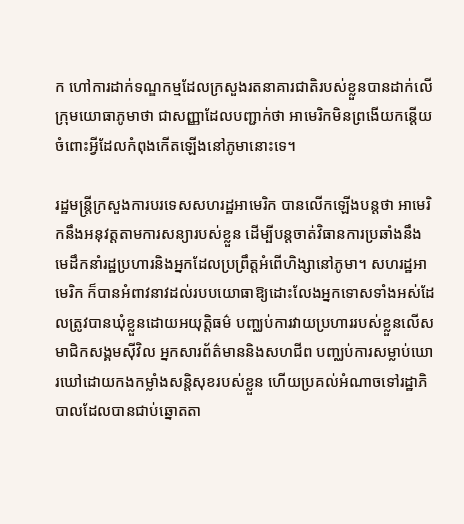ក ហៅការដាក់ទណ្ឌកម្មដែលក្រសួងរតនាគារជាតិរបស់ខ្លួនបានដាក់លើក្រុមយោធាភូមាថា ជាសញ្ញាដែលបញ្ជាក់ថា អាមេរិកមិនព្រងើយកន្តើយចំពោះអ្វីដែលកំពុងកើតឡើងនៅភូមានោះទេ។

រដ្ឋមន្រ្តីក្រសួងការបរទេសសហរដ្ឋអាមេរិក បានលើកឡើងបន្តថា អាមេរិកនឹងអនុវត្តតាមការសន្យារបស់ខ្លួន ដើម្បីបន្តចាត់វិធានការប្រឆាំងនឹងមេដឹកនាំរដ្ឋប្រហារនិងអ្នកដែលប្រព្រឹត្តអំពើហិង្សានៅភូមា។ សហរដ្ឋអាមេរិក ក៏បានអំពាវនាវដល់របបយោធាឱ្យដោះលែងអ្នកទោសទាំងអស់ដែលត្រូវបានឃុំខ្លួនដោយអយុត្តិធម៌ បញ្ឈប់ការវាយប្រហាររបស់ខ្លួនលើសមាជិកសង្គមស៊ីវិល អ្នកសារព័ត៌មាននិងសហជីព បញ្ឈប់ការសម្លាប់ឃោរឃៅដោយកងកម្លាំងសន្តិសុខរបស់ខ្លួន ហើយប្រគល់អំណាចទៅរដ្ឋាភិបាលដែលបានជាប់ឆ្នោតតា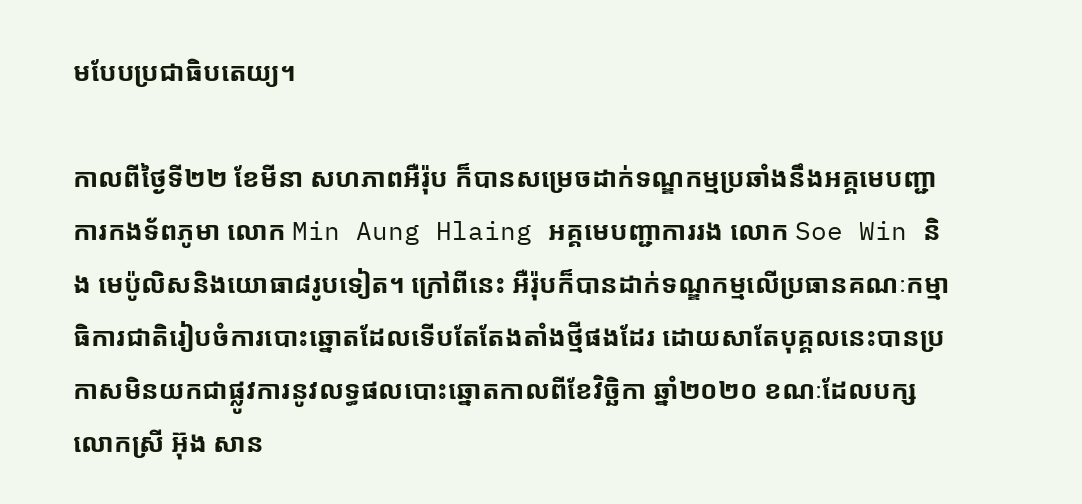មបែបប្រជាធិបតេយ្យ។

កាលពីថ្ងៃទី២២ ខែមីនា សហភាពអឺរ៉ុប ក៏បានសម្រេចដាក់ទណ្ឌកម្មប្រឆាំងនឹងអគ្គមេបញ្ជាការកងទ័ពភូមា លោក Min Aung Hlaing អគ្គមេបញ្ជាការរង លោក Soe Win និង មេប៉ូលិសនិងយោធា៨រូបទៀត។ ក្រៅពីនេះ អឺរ៉ុបក៏បានដាក់ទណ្ឌកម្មលើប្រធានគណៈកម្មាធិការជាតិរៀបចំការបោះឆ្នោតដែលទើបតែតែងតាំងថ្មីផងដែរ ដោយសាតែបុគ្គលនេះបានប្រកាសមិនយកជាផ្លូវការនូវលទ្ធផលបោះឆ្នោតកាលពីខែវិច្ឆិកា ឆ្នាំ២០២០ ខណៈដែលបក្សលោកស្រី អ៊ុង សាន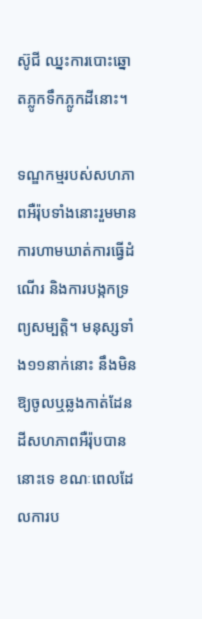ស៊ូជី ឈ្នះការបោះឆ្នោតភ្លូកទឹកភ្លូកដីនោះ។

ទណ្ឌកម្មរបស់សហភាពអឺរ៉ុបទាំងនោះរួមមាន ការហាមឃាត់ការធ្វើដំណើរ និងការបង្កកទ្រព្យសម្បត្តិ។ មនុស្សទាំង១១នាក់នោះ នឹងមិនឱ្យចូលឬឆ្លងកាត់ដែនដីសហភាពអឺរ៉ុបបាននោះទេ ខណៈពេលដែលការប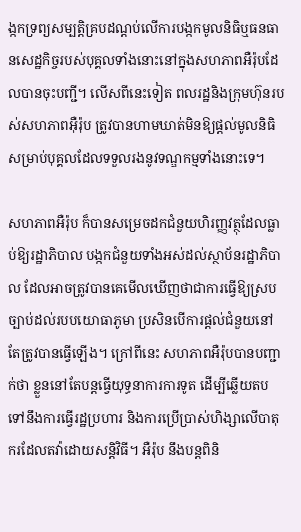ង្កកទ្រព្យសម្បត្តិគ្របដណ្តប់លើការបង្កកមូលនិធិឬធនធានសេដ្ឋកិច្ចរបស់បុគ្គលទាំងនោះនៅក្នុងសហភាពអឺរ៉ុបដែលបានចុះបញ្ជី។ លើសពីនេះទៀត ពលរដ្ឋនិងក្រុមហ៊ុនរបស់សហភាពអ៊ឺរ៉ុប ត្រូវបានហាមឃាត់មិនឱ្យផ្តល់មូលនិធិសម្រាប់បុគ្គលដែលទទួលរងនូវទណ្ឌកម្មទាំងនោះទេ។

សហភាពអឺរ៉ុប ក៏បានសម្រេចដកជំនួយហិរញ្ញវត្ថុដែលធ្លាប់ឱ្យរដ្ឋាភិបាល បង្កកជំនួយទាំងអស់ដល់ស្ថាប័នរដ្ឋាភិបាល ដែលអាចត្រូវបានគេមើលឃើញថាជាការធ្វើឱ្យស្របច្បាប់ដល់របបយោធាភូមា ប្រសិនបើការផ្តល់ជំនួយនៅតែត្រូវបានធ្វើឡើង។ ក្រៅពីនេះ សហភាពអឺរ៉ុបបានបញ្ជាក់ថា ខ្លួននៅតែបន្តធ្វើយុទ្ធនាការការទូត ដើម្បីឆ្លើយតបទៅនឹងការធ្វើរដ្ឋប្រហារ និងការប្រើប្រាស់ហិង្សាលើបាតុករដែលតវ៉ាដោយសន្តិវិធី។ អឺរ៉ុប នឹងបន្តពិនិ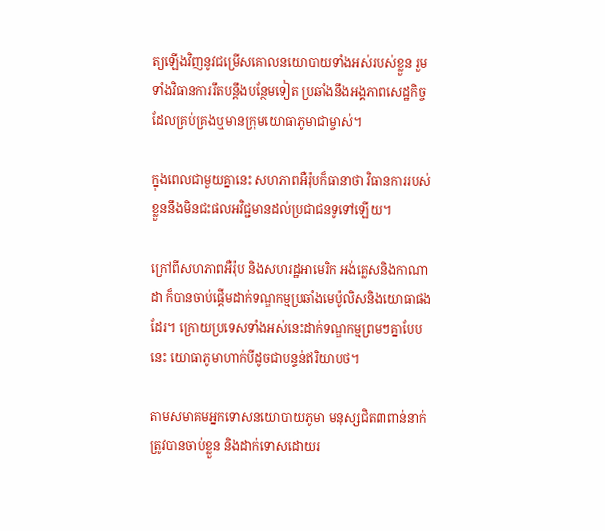ត្យឡើងវិញនូវជម្រើសគោលនយោបាយទាំងអស់របស់ខ្លួន រួមទាំងវិធានការរឹតបន្តឹងបន្ថែមទៀត ប្រឆាំងនឹងអង្គភាពសេដ្ឋកិច្ចដែលគ្រប់គ្រងឬមានក្រុមយោធាភូមាជាម្ចាស់។

ក្នុងពេលជាមួយគ្នានេះ សហភាពអឺរ៉ុបក៏ធានាថា វិធានការរបស់ខ្លួននឹងមិនជះផលអវិជ្ជមានដល់ប្រជាជនទូទៅឡើយ។

ក្រៅពីសហភាពអឺរ៉ុប និងសហរដ្ឋអាមេរិក អង់គ្លេសនិងកាណាដា ក៏បានចាប់ផ្តើមដាក់ទណ្ឌកម្មប្រឆាំងមេប៉ូលិសនិងយោធាផងដែរ។ ក្រោយប្រទេសទាំងអស់នេះដាក់ទណ្ឌកម្មព្រមៗគ្នាបែបនេះ យោធាភូមាហាក់បីដូចជាបន្ទន់ឥរិយាបថ។

តាមសមាគមអ្នកទោសនយោបាយភូមា មនុស្សជិត៣ពាន់នាក់ត្រូវបានចាប់ខ្លួន និងដាក់ទោសដោយរ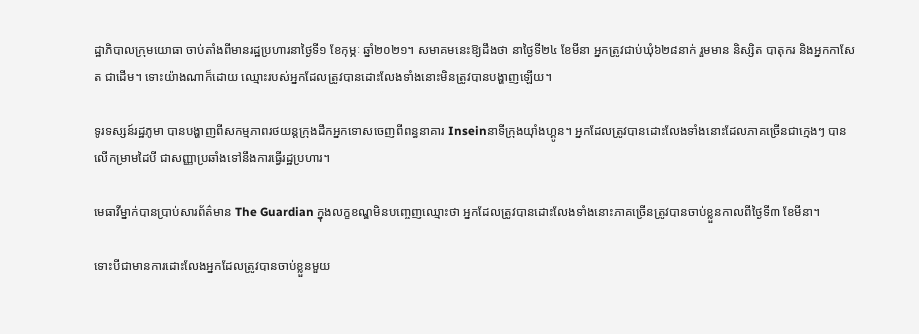ដ្ឋាភិបាលក្រុមយោធា ចាប់តាំងពីមានរដ្ឋប្រហារនាថ្ងៃទី១ ខែកុម្ភៈ ឆ្នាំ២០២១។ សមាគមនេះឱ្យដឹងថា នាថ្ងៃទី២៤ ខែមីនា អ្នកត្រូវជាប់ឃុំ៦២៨នាក់ រួមមាន និស្សិត បាតុករ និងអ្នកកាសែត ជាដើម។ ទោះយ៉ាងណាក៏ដោយ ឈ្មោះរបស់អ្នកដែលត្រូវបានដោះលែងទាំងនោះមិនត្រូវបានបង្ហាញឡើយ។

ទូរទស្សន៍រដ្ឋភូមា បានបង្ហាញពីសកម្មភាពរថយន្តក្រុងដឹកអ្នកទោសចេញពីពន្ធនាគារ Inseinនាទីក្រុងយ៉ាំងហ្គូន។ អ្នកដែលត្រូវបានដោះលែងទាំងនោះដែលភាគច្រើនជាក្មេងៗ បានលើកម្រាមដៃបី ជាសញ្ញាប្រឆាំងទៅនឹងការធ្វើរដ្ឋប្រហារ។

មេធាវីម្នាក់បានប្រាប់សារព័ត៌មាន The Guardian ក្នុងលក្ខខណ្ឌមិនបញ្ចេញឈ្មោះថា អ្នកដែលត្រូវបានដោះលែងទាំងនោះភាគច្រើនត្រូវបានចាប់ខ្លួនកាលពីថ្ងៃទី៣ ខែមីនា។

ទោះបីជាមានការដោះលែងអ្នកដែលត្រូវបានចាប់ខ្លួនមួយ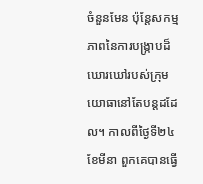ចំនួនមែន ប៉ុន្តែសកម្មភាពនៃការបង្រ្កាបដ៏ឃោរឃៅរបស់ក្រុមយោធានៅតែបន្តដដែល។ កាលពីថ្ងៃទី២៤ ខែមីនា ពួកគេបានធ្វើ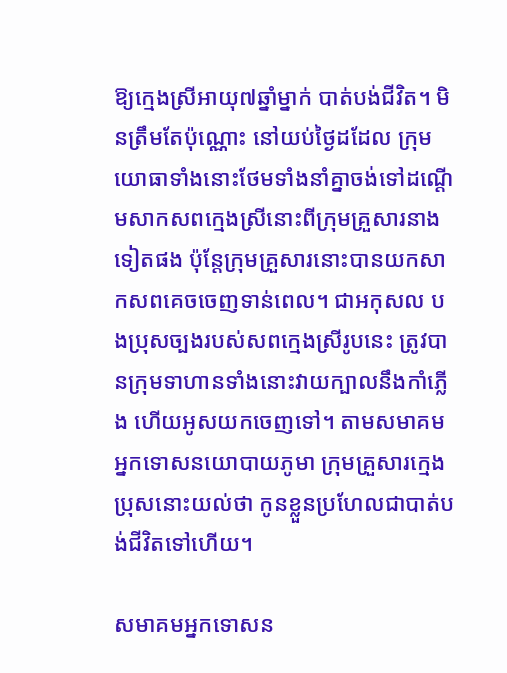ឱ្យក្មេងស្រីអាយុ៧ឆ្នាំម្នាក់ បាត់បង់ជីវិត។ មិនត្រឹមតែប៉ុណ្ណោះ នៅយប់ថ្ងៃដដែល ក្រុមយោធាទាំងនោះថែមទាំងនាំគ្នាចង់ទៅដណ្តើមសាកសពក្មេងស្រីនោះពីក្រុមគ្រួសារនាងទៀតផង ប៉ុន្តែក្រុមគ្រួសារនោះបានយកសាកសពគេចចេញទាន់ពេល។ ជាអកុសល បងប្រុសច្បងរបស់សពក្មេងស្រីរូបនេះ ត្រូវបានក្រុមទាហានទាំងនោះវាយក្បាលនឹងកាំភ្លើង ហើយអូសយកចេញទៅ។ តាមសមាគមអ្នកទោសនយោបាយភូមា ក្រុមគ្រួសារក្មេងប្រុសនោះយល់ថា កូនខ្លួនប្រហែលជាបាត់បង់ជីវិតទៅហើយ។

សមាគមអ្នកទោសន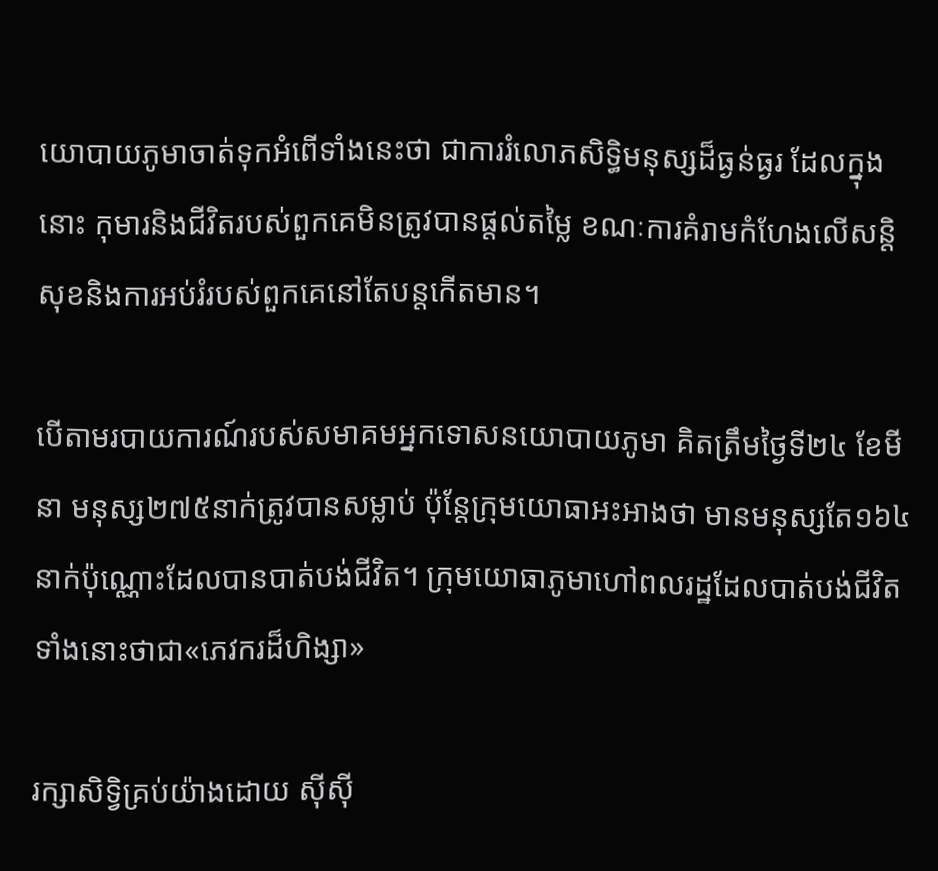យោបាយភូមាចាត់ទុកអំពើទាំងនេះថា ជាការរំលោភសិទ្ធិមនុស្សដ៏ធ្ងន់ធ្ងរ ដែលក្នុងនោះ កុមារនិងជីវិតរបស់ពួកគេមិនត្រូវបានផ្តល់តម្លៃ ខណៈការគំរាមកំហែងលើសន្តិសុខនិងការអប់រំរបស់ពួកគេនៅតែបន្តកើតមាន។

បើតាមរបាយការណ៍របស់សមាគមអ្នកទោសនយោបាយភូមា គិតត្រឹមថ្ងៃទី២៤ ខែមីនា មនុស្ស២៧៥នាក់ត្រូវបានសម្លាប់ ប៉ុន្តែក្រុមយោធាអះអាងថា មានមនុស្សតែ១៦៤នាក់ប៉ុណ្ណោះដែលបានបាត់បង់ជីវិត។ ក្រុមយោធាភូមាហៅពលរដ្ឋដែលបាត់បង់ជីវិតទាំងនោះថាជា«ភេវករដ៏ហិង្សា»

រក្សាសិទ្វិគ្រប់យ៉ាងដោយ ស៊ីស៊ី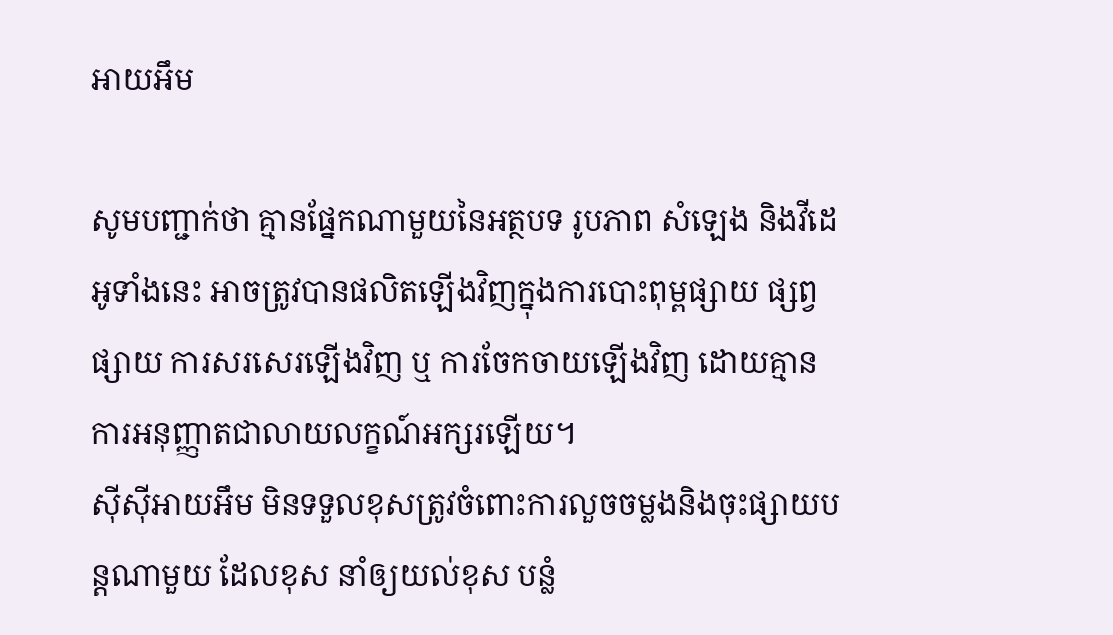អាយអឹម

សូមបញ្ជាក់ថា គ្មានផ្នែកណាមួយនៃអត្ថបទ រូបភាព សំឡេង និងវីដេអូទាំងនេះ អាចត្រូវបានផលិតឡើងវិញក្នុងការបោះពុម្ពផ្សាយ ផ្សព្វផ្សាយ ការសរសេរឡើងវិញ ឬ ការចែកចាយឡើងវិញ ដោយគ្មានការអនុញ្ញាតជាលាយលក្ខណ៍អក្សរឡើយ។
ស៊ីស៊ីអាយអឹម មិនទទួលខុសត្រូវចំពោះការលួចចម្លងនិងចុះផ្សាយបន្តណាមួយ ដែលខុស នាំឲ្យយល់ខុស បន្លំ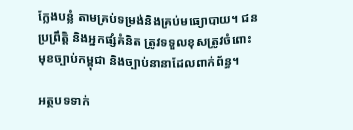ក្លែងបន្លំ តាមគ្រប់ទម្រង់និងគ្រប់មធ្យោបាយ។ ជនប្រព្រឹត្តិ និងអ្នកផ្សំគំនិត ត្រូវទទួលខុសត្រូវចំពោះមុខច្បាប់កម្ពុជា និងច្បាប់នានាដែលពាក់ព័ន្ធ។

អត្ថបទទាក់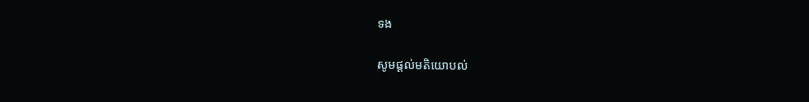ទង

សូមផ្ដល់មតិយោបល់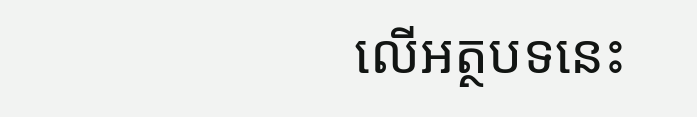លើអត្ថបទនេះ